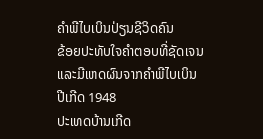ຄຳພີໄບເບິນປ່ຽນຊີວິດຄົນ
ຂ້ອຍປະທັບໃຈຄຳຕອບທີ່ຊັດເຈນແລະມີເຫດຜົນຈາກຄຳພີໄບເບິນ
ປີເກີດ 1948
ປະເທດບ້ານເກີດ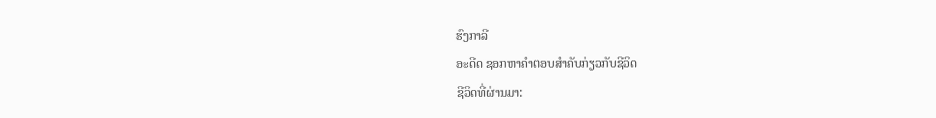ຮົງກາລີ
ອະດີດ ຊອກຫາຄຳຕອບສຳຄັບກ່ຽວກັບຊີວິດ
ຊີວິດທີ່ຜ່ານມາ: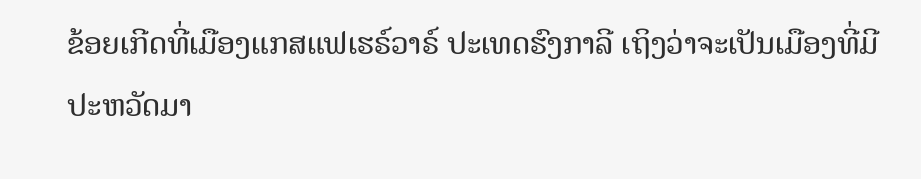ຂ້ອຍເກີດທີ່ເມືອງແກສແຟເຮຣ໌ວາຣ໌ ປະເທດຮົງກາລີ ເຖິງວ່າຈະເປັນເມືອງທີ່ມີປະຫວັດມາ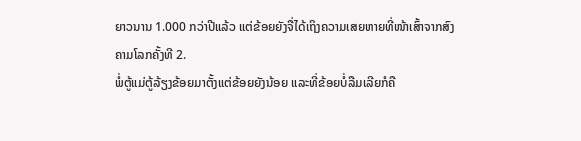ຍາວນານ 1.000 ກວ່າປີແລ້ວ ແຕ່ຂ້ອຍຍັງຈື່ໄດ້ເຖິງຄວາມເສຍຫາຍທີ່ໜ້າເສົ້າຈາກສົງຄາມໂລກຄັ້ງທີ 2.
ພໍ່ຕູ້ແມ່ຕູ້ລ້ຽງຂ້ອຍມາຕັ້ງແຕ່ຂ້ອຍຍັງນ້ອຍ ແລະທີ່ຂ້ອຍບໍ່ລືມເລີຍກໍຄື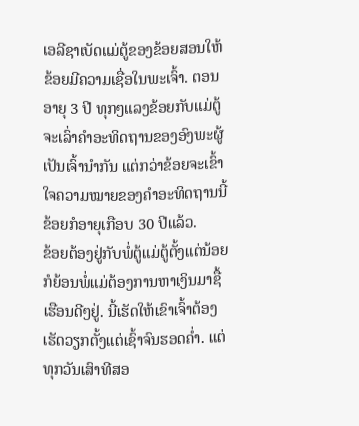ເອລີຊາເບັດແມ່ຕູ້ຂອງຂ້ອຍສອນໃຫ້ຂ້ອຍມີຄວາມເຊື່ອໃນພະເຈົ້າ. ຕອນອາຍຸ 3 ປີ ທຸກໆແລງຂ້ອຍກັບແມ່ຕູ້ຈະເລົ່າຄຳອະທິດຖານຂອງອົງພະຜູ້ເປັນເຈົ້ານຳກັນ ແຕ່ກວ່າຂ້ອຍຈະເຂົ້າໃຈຄວາມໝາຍຂອງຄຳອະທິດຖານນີ້ ຂ້ອຍກໍອາຍຸເກືອບ 30 ປີແລ້ວ.
ຂ້ອຍຕ້ອງຢູ່ກັບພໍ່ຕູ້ແມ່ຕູ້ຕັ້ງແຕ່ນ້ອຍກໍຍ້ອນພໍ່ແມ່ຕ້ອງການຫາເງິນມາຊື້ເຮືອນດີໆຢູ່. ນີ້ເຮັດໃຫ້ເຂົາເຈົ້າຕ້ອງເຮັດວຽກຕັ້ງແຕ່ເຊົ້າຈົນຮອດຄ່ຳ. ແຕ່ທຸກວັນເສົາທີສອ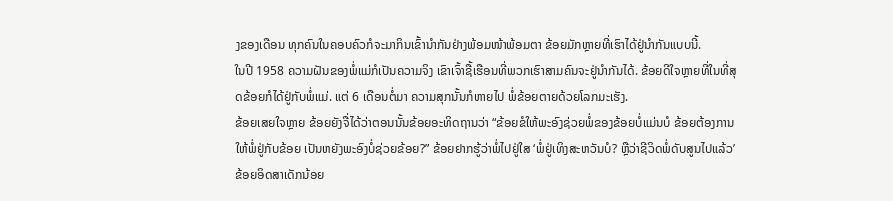ງຂອງເດືອນ ທຸກຄົນໃນຄອບຄົວກໍຈະມາກິນເຂົ້ານຳກັນຢ່າງພ້ອມໜ້າພ້ອມຕາ ຂ້ອຍມັກຫຼາຍທີ່ເຮົາໄດ້ຢູ່ນຳກັນແບບນີ້.
ໃນປີ 1958 ຄວາມຝັນຂອງພໍ່ແມ່ກໍເປັນຄວາມຈິງ ເຂົາເຈົ້າຊື້ເຮືອນທີ່ພວກເຮົາສາມຄົນຈະຢູ່ນຳກັນໄດ້. ຂ້ອຍດີໃຈຫຼາຍທີ່ໃນທີ່ສຸດຂ້ອຍກໍໄດ້ຢູ່ກັບພໍ່ແມ່. ແຕ່ 6 ເດືອນຕໍ່ມາ ຄວາມສຸກນັ້ນກໍຫາຍໄປ ພໍ່ຂ້ອຍຕາຍດ້ວຍໂລກມະເຮັງ.
ຂ້ອຍເສຍໃຈຫຼາຍ ຂ້ອຍຍັງຈື່ໄດ້ວ່າຕອນນັ້ນຂ້ອຍອະທິດຖານວ່າ “ຂ້ອຍຂໍໃຫ້ພະອົງຊ່ວຍພໍ່ຂອງຂ້ອຍບໍ່ແມ່ນບໍ ຂ້ອຍຕ້ອງການໃຫ້ພໍ່ຢູ່ກັບຂ້ອຍ ເປັນຫຍັງພະອົງບໍ່ຊ່ວຍຂ້ອຍ?” ຂ້ອຍຢາກຮູ້ວ່າພໍ່ໄປຢູ່ໃສ ‘ພໍ່ຢູ່ເທິງສະຫວັນບໍ? ຫຼືວ່າຊີວິດພໍ່ດັບສູນໄປແລ້ວ’ ຂ້ອຍອິດສາເດັກນ້ອຍ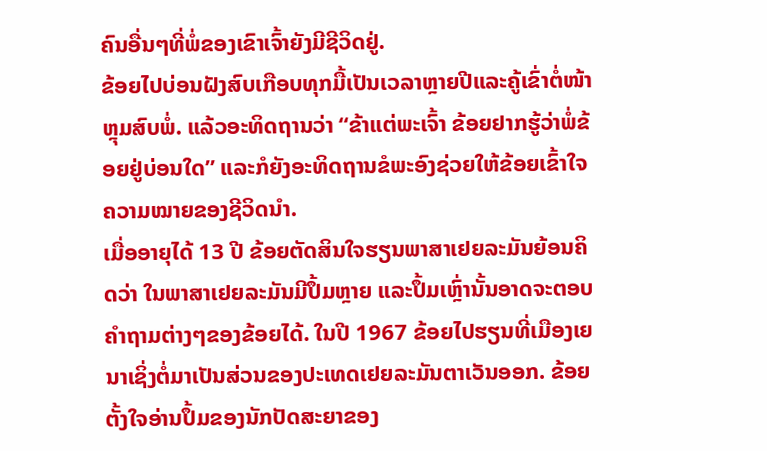ຄົນອື່ນໆທີ່ພໍ່ຂອງເຂົາເຈົ້າຍັງມີຊີວິດຢູ່.
ຂ້ອຍໄປບ່ອນຝັງສົບເກືອບທຸກມື້ເປັນເວລາຫຼາຍປີແລະຄູ້ເຂົ່າຕໍ່ໜ້າຫຼຸມສົບພໍ່. ແລ້ວອະທິດຖານວ່າ “ຂ້າແຕ່ພະເຈົ້າ ຂ້ອຍຢາກຮູ້ວ່າພໍ່ຂ້ອຍຢູ່ບ່ອນໃດ” ແລະກໍຍັງອະທິດຖານຂໍພະອົງຊ່ວຍໃຫ້ຂ້ອຍເຂົ້າໃຈຄວາມໝາຍຂອງຊີວິດນຳ.
ເມື່ອອາຍຸໄດ້ 13 ປີ ຂ້ອຍຕັດສິນໃຈຮຽນພາສາເຢຍລະມັນຍ້ອນຄິດວ່າ ໃນພາສາເຢຍລະມັນມີປຶ້ມຫຼາຍ ແລະປຶ້ມເຫຼົ່ານັ້ນອາດຈະຕອບຄຳຖາມຕ່າງໆຂອງຂ້ອຍໄດ້. ໃນປີ 1967 ຂ້ອຍໄປຮຽນທີ່ເມືອງເຍນາເຊິ່ງຕໍ່ມາເປັນສ່ວນຂອງປະເທດເຢຍລະມັນຕາເວັນອອກ. ຂ້ອຍຕັ້ງໃຈອ່ານປຶ້ມຂອງນັກປັດສະຍາຂອງ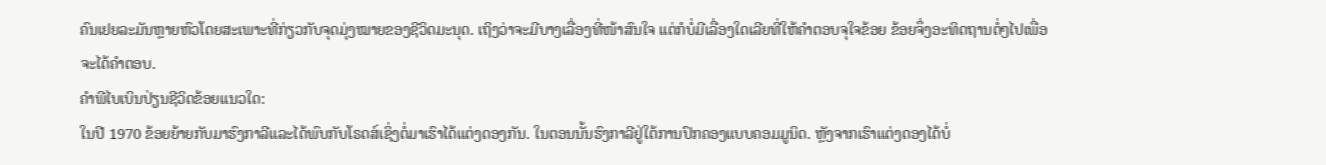ຄົນເຢຍລະມັນຫຼາຍຫົວໂດຍສະເພາະທີ່ກ່ຽວກັບຈຸດມຸ່ງໝາຍຂອງຊີວິດມະນຸດ. ເຖິງວ່າຈະມີບາງເລື່ອງທີ່ໜ້າສົນໃຈ ແຕ່ກໍບໍ່ມີເລື່ອງໃດເລີຍທີ່ໃຫ້ຄຳຕອບຈຸໃຈຂ້ອຍ ຂ້ອຍຈຶ່ງອະທິດຖານຕໍ່ໆໄປເພື່ອຈະໄດ້ຄຳຕອບ.
ຄຳພີໄບເບິນປ່ຽນຊີວິດຂ້ອຍແນວໃດ:
ໃນປີ 1970 ຂ້ອຍຍ້າຍກັບມາຮົງກາລີແລະໄດ້ພົບກັບໂຣດສ໌ເຊິ່ງຕໍ່ມາເຮົາໄດ້ແຕ່ງດອງກັນ. ໃນຕອນນັ້ນຮົງກາລີຢູ່ໃຕ້ການປົກຄອງແບບຄອມມູນິດ. ຫຼັງຈາກເຮົາແຕ່ງດອງໄດ້ບໍ່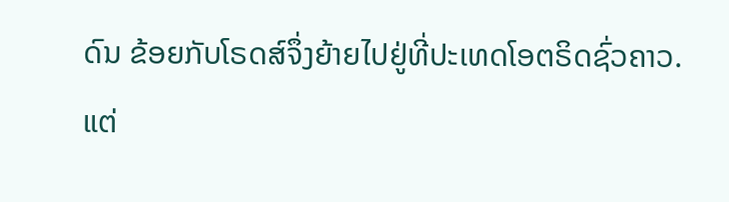ດົນ ຂ້ອຍກັບໂຣດສ໌ຈຶ່ງຍ້າຍໄປຢູ່ທີ່ປະເທດໂອຕຣິດຊົ່ວຄາວ. ແຕ່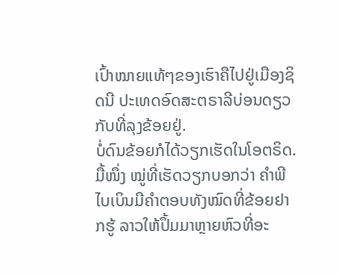ເປົ້າໝາຍແທ້ໆຂອງເຮົາຄືໄປຢູ່ເມືອງຊິດນີ ປະເທດອົດສະຕຣາລີບ່ອນດຽວກັບທີ່ລຸງຂ້ອຍຢູ່.
ບໍ່ດົນຂ້ອຍກໍໄດ້ວຽກເຮັດໃນໂອຕຣິດ. ມື້ໜຶ່ງ ໝູ່ທີ່ເຮັດວຽກບອກວ່າ ຄຳພີໄບເບິນມີຄຳຕອບທັງໝົດທີ່ຂ້ອຍຢາກຮູ້ ລາວໃຫ້ປຶ້ມມາຫຼາຍຫົວທີ່ອະ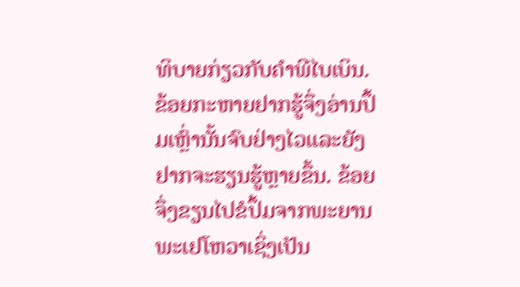ທິບາຍກ່ຽວກັບຄຳພີໄບເບິນ. ຂ້ອຍກະຫາຍຢາກຮູ້ຈຶ່ງອ່ານປຶ້ມເຫຼົ່ານັ້ນຈົບຢ່າງໄວແລະຍັງຢາກຈະຮຽນຮູ້ຫຼາຍຂຶ້ນ. ຂ້ອຍຈຶ່ງຂຽນໄປຂໍປຶ້ມຈາກພະຍານພະເຢໂຫວາເຊິ່ງເປັນ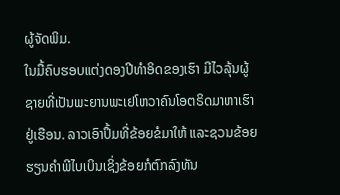ຜູ້ຈັດພິມ.
ໃນມື້ຄົບຮອບແຕ່ງດອງປີທຳອິດຂອງເຮົາ ມີໄວລຸ້ນຜູ້ຊາຍທີ່ເປັນພະຍານພະເຢໂຫວາຄົນໂອຕຣິດມາຫາເຮົາຢູ່ເຮືອນ. ລາວເອົາປຶ້ມທີ່ຂ້ອຍຂໍມາໃຫ້ ແລະຊວນຂ້ອຍຮຽນຄຳພີໄບເບິນເຊິ່ງຂ້ອຍກໍຕົກລົງທັນ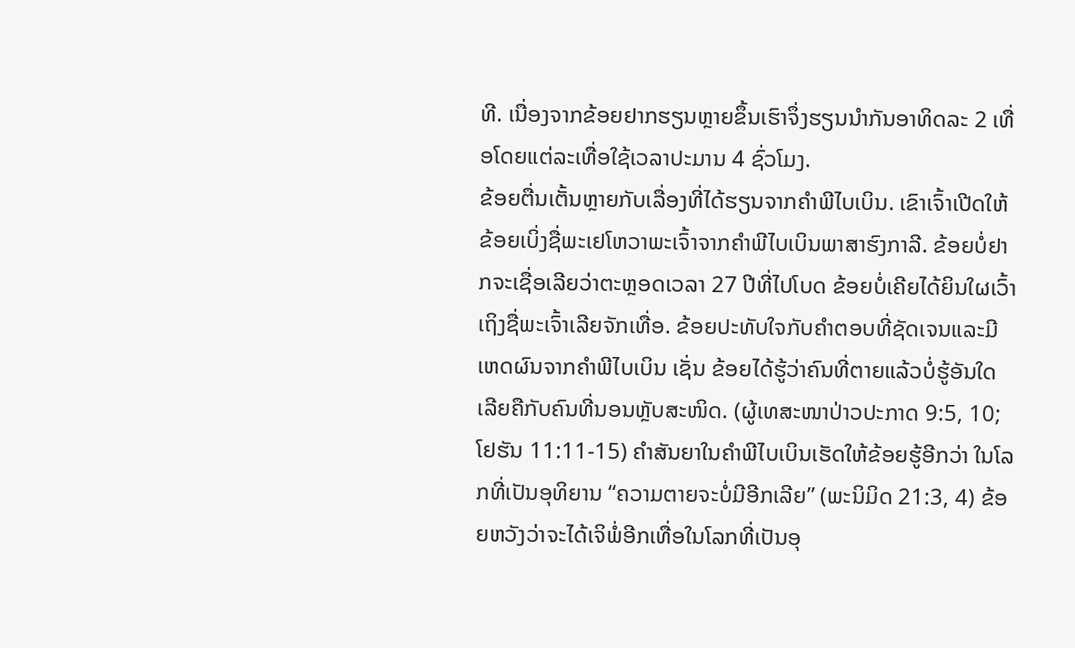ທີ. ເນື່ອງຈາກຂ້ອຍຢາກຮຽນຫຼາຍຂຶ້ນເຮົາຈຶ່ງຮຽນນຳກັນອາທິດລະ 2 ເທື່ອໂດຍແຕ່ລະເທື່ອໃຊ້ເວລາປະມານ 4 ຊົ່ວໂມງ.
ຂ້ອຍຕື່ນເຕັ້ນຫຼາຍກັບເລື່ອງທີ່ໄດ້ຮຽນຈາກຄຳພີໄບເບິນ. ເຂົາເຈົ້າເປີດໃຫ້ຂ້ອຍເບິ່ງຊື່ພະເຢໂຫວາພະເຈົ້າຈາກຄຳພີໄບເບິນພາສາຮົງກາລີ. ຂ້ອຍບໍ່ຢາກຈະເຊື່ອເລີຍວ່າຕະຫຼອດເວລາ 27 ປີທີ່ໄປໂບດ ຂ້ອຍບໍ່ເຄີຍໄດ້ຍິນໃຜເວົ້າເຖິງຊື່ພະເຈົ້າເລີຍຈັກເທື່ອ. ຂ້ອຍປະທັບໃຈກັບຄຳຕອບທີ່ຊັດເຈນແລະມີເຫດຜົນຈາກຄຳພີໄບເບິນ ເຊັ່ນ ຂ້ອຍໄດ້ຮູ້ວ່າຄົນທີ່ຕາຍແລ້ວບໍ່ຮູ້ອັນໃດເລີຍຄືກັບຄົນທີ່ນອນຫຼັບສະໜິດ. (ຜູ້ເທສະໜາປ່າວປະກາດ 9:5, 10; ໂຢຮັນ 11:11-15) ຄຳສັນຍາໃນຄຳພີໄບເບິນເຮັດໃຫ້ຂ້ອຍຮູ້ອີກວ່າ ໃນໂລກທີ່ເປັນອຸທິຍານ “ຄວາມຕາຍຈະບໍ່ມີອີກເລີຍ” (ພະນິມິດ 21:3, 4) ຂ້ອຍຫວັງວ່າຈະໄດ້ເຈິພໍ່ອີກເທື່ອໃນໂລກທີ່ເປັນອຸ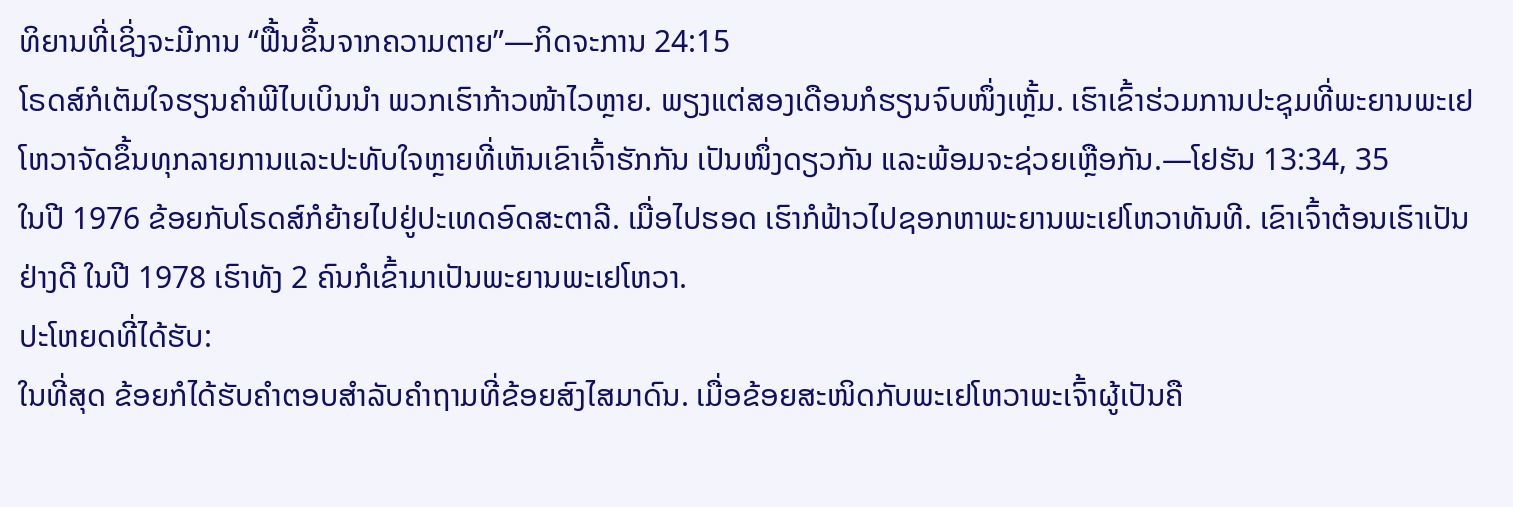ທິຍານທີ່ເຊິ່ງຈະມີການ “ຟື້ນຂຶ້ນຈາກຄວາມຕາຍ”—ກິດຈະການ 24:15
ໂຣດສ໌ກໍເຕັມໃຈຮຽນຄຳພີໄບເບິນນຳ ພວກເຮົາກ້າວໜ້າໄວຫຼາຍ. ພຽງແຕ່ສອງເດືອນກໍຮຽນຈົບໜຶ່ງເຫຼັ້ມ. ເຮົາເຂົ້າຮ່ວມການປະຊຸມທີ່ພະຍານພະເຢໂຫວາຈັດຂຶ້ນທຸກລາຍການແລະປະທັບໃຈຫຼາຍທີ່ເຫັນເຂົາເຈົ້າຮັກກັນ ເປັນໜຶ່ງດຽວກັນ ແລະພ້ອມຈະຊ່ວຍເຫຼືອກັນ.—ໂຢຮັນ 13:34, 35
ໃນປີ 1976 ຂ້ອຍກັບໂຣດສ໌ກໍຍ້າຍໄປຢູ່ປະເທດອົດສະຕາລີ. ເມື່ອໄປຮອດ ເຮົາກໍຟ້າວໄປຊອກຫາພະຍານພະເຢໂຫວາທັນທີ. ເຂົາເຈົ້າຕ້ອນເຮົາເປັນຢ່າງດີ ໃນປີ 1978 ເຮົາທັງ 2 ຄົນກໍເຂົ້າມາເປັນພະຍານພະເຢໂຫວາ.
ປະໂຫຍດທີ່ໄດ້ຮັບ:
ໃນທີ່ສຸດ ຂ້ອຍກໍໄດ້ຮັບຄຳຕອບສຳລັບຄຳຖາມທີ່ຂ້ອຍສົງໄສມາດົນ. ເມື່ອຂ້ອຍສະໜິດກັບພະເຢໂຫວາພະເຈົ້າຜູ້ເປັນຄື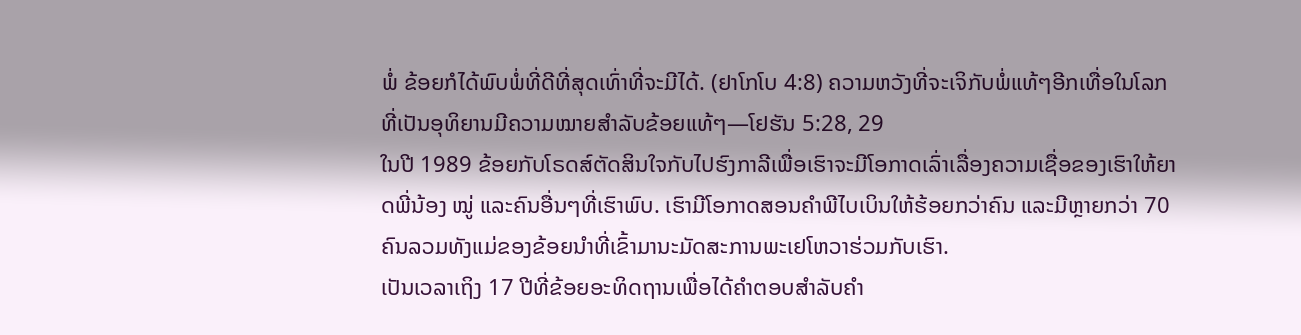ພໍ່ ຂ້ອຍກໍໄດ້ພົບພໍ່ທີ່ດີທີ່ສຸດເທົ່າທີ່ຈະມີໄດ້. (ຢາໂກໂບ 4:8) ຄວາມຫວັງທີ່ຈະເຈິກັບພໍ່ແທ້ໆອີກເທື່ອໃນໂລກທີ່ເປັນອຸທິຍານມີຄວາມໝາຍສຳລັບຂ້ອຍແທ້ໆ—ໂຢຮັນ 5:28, 29
ໃນປີ 1989 ຂ້ອຍກັບໂຣດສ໌ຕັດສິນໃຈກັບໄປຮົງກາລີເພື່ອເຮົາຈະມີໂອກາດເລົ່າເລື່ອງຄວາມເຊື່ອຂອງເຮົາໃຫ້ຍາດພີ່ນ້ອງ ໝູ່ ແລະຄົນອື່ນໆທີ່ເຮົາພົບ. ເຮົາມີໂອກາດສອນຄຳພີໄບເບິນໃຫ້ຮ້ອຍກວ່າຄົນ ແລະມີຫຼາຍກວ່າ 70 ຄົນລວມທັງແມ່ຂອງຂ້ອຍນຳທີ່ເຂົ້າມານະມັດສະການພະເຢໂຫວາຮ່ວມກັບເຮົາ.
ເປັນເວລາເຖິງ 17 ປີທີ່ຂ້ອຍອະທິດຖານເພື່ອໄດ້ຄຳຕອບສຳລັບຄຳ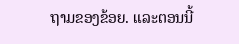ຖາມຂອງຂ້ອຍ. ແລະຕອນນີ້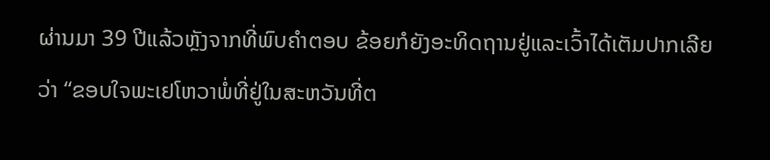ຜ່ານມາ 39 ປີແລ້ວຫຼັງຈາກທີ່ພົບຄຳຕອບ ຂ້ອຍກໍຍັງອະທິດຖານຢູ່ແລະເວົ້າໄດ້ເຕັມປາກເລີຍວ່າ “ຂອບໃຈພະເຢໂຫວາພໍ່ທີ່ຢູ່ໃນສະຫວັນທີ່ຕ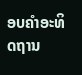ອບຄຳອະທິດຖານ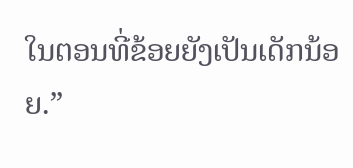ໃນຕອນທີ່ຂ້ອຍຍັງເປັນເດັກນ້ອຍ.”